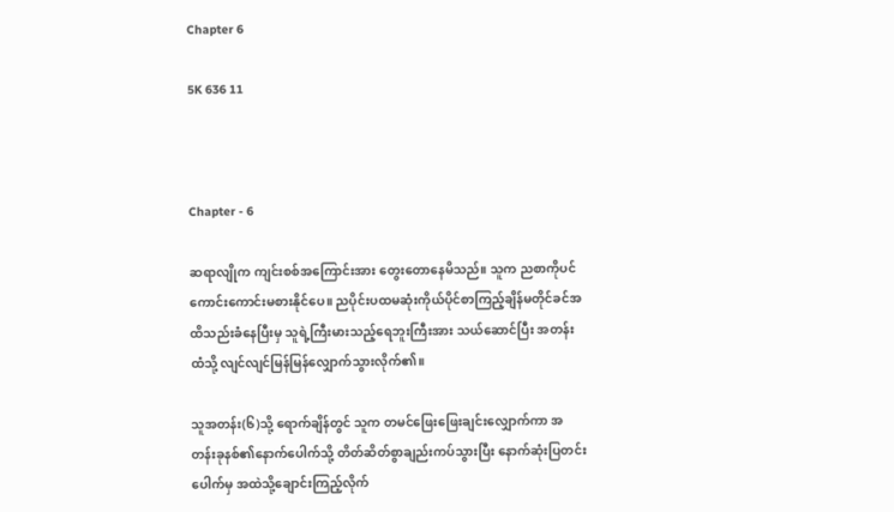Chapter 6

5K 636 11



Chapter - 6

ဆရာလျိုက ကျင်းစစ်အကြောင်းအား တွေးတောနေမိသည်။ သူက ညစာကိုပင် ကောင်းကောင်းမစားနိုင်ပေ။ ညပိုင်းပထမဆုံးကိုယ်ပိုင်စာကြည့်ချိန်မတိုင်ခင်အထိသည်းခံနေပြီးမှ သူရဲ့ကြီးမားသည့်ရေဘူးကြီးအား သယ်ဆောင်ပြီး အတန်းထံသို့ လျင်လျင်မြန်မြန်လျှောက်သွားလိုက်၏။

သူအတန်း(၆)သို့ ရောက်ချိန်တွင် သူက တမင်ဖြေးဖြေးချင်းလျှောက်ကာ အတန်းခုနစ်၏နောက်ပေါက်သို့ တိတ်ဆိတ်စွာချည်းကပ်သွားပြီး နောက်ဆုံးပြတင်းပေါက်မှ အထဲသို့ချောင်းကြည့်လိုက်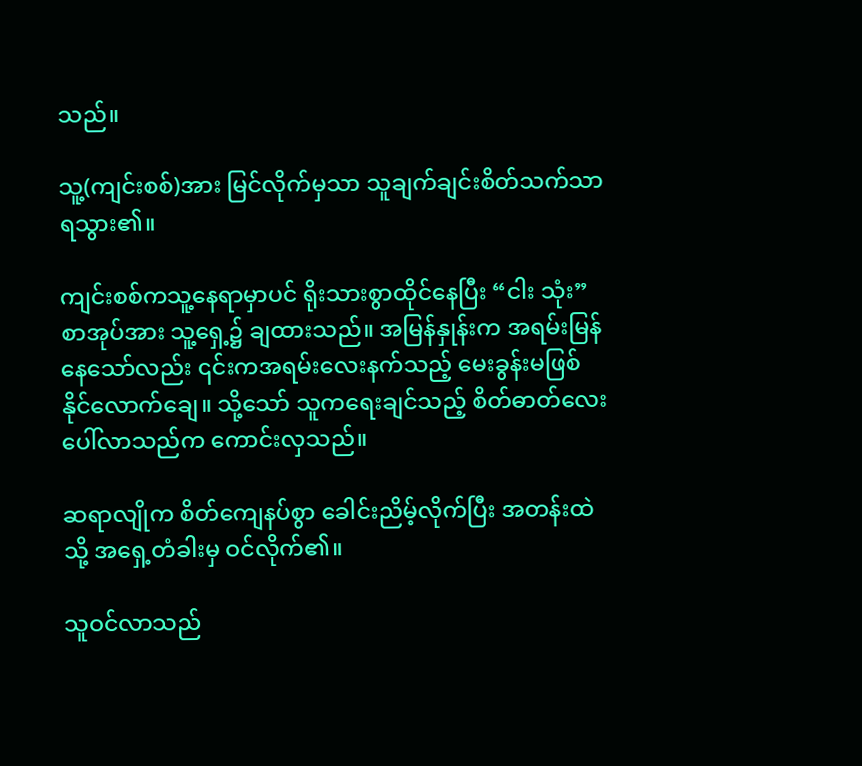သည်။

သူ့(ကျင်းစစ်)အား မြင်လိုက်မှသာ သူချက်ချင်းစိတ်သက်သာရသွား၏။

ကျင်းစစ်ကသူ့နေရာမှာပင် ရိုးသားစွာထိုင်နေပြီး “ငါး သုံး”စာအုပ်အား သူ့ရှေ့၌ ချထားသည်။ အမြန်နှုန်းက အရမ်းမြန်နေသော်လည်း ၎င်းကအရမ်းလေးနက်သည့် မေးခွန်းမဖြစ်နိုင်လောက်ချေ။ သို့သော် သူကရေးချင်သည့် စိတ်ဓာတ်လေးပေါ်လာသည်က ကောင်းလှသည်။

ဆရာလျိုက စိတ်ကျေနပ်စွာ ခေါင်းညိမ့်လိုက်ပြီး အတန်းထဲသို့ အရှေ့တံခါးမှ ဝင်လိုက်၏။

သူဝင်လာသည်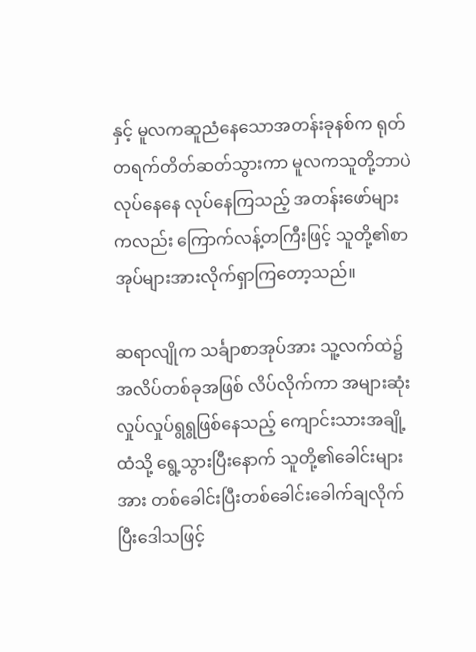နှင့် မူလကဆူညံနေသောအတန်းခုနစ်က ရုတ်တရက်တိတ်ဆတ်သွားကာ မူလကသူတို့ဘာပဲလုပ်နေနေ လုပ်နေကြသည့် အတန်းဖော်များကလည်း ကြောက်လန့်တကြီးဖြင့် သူတို့၏စာအုပ်များအားလိုက်ရှာကြတော့သည်။

ဆရာလျိုက သင်္ချာစာအုပ်အား သူ့လက်ထဲ၌ အလိပ်တစ်ခုအဖြစ် လိပ်လိုက်ကာ အများဆုံးလှုပ်လှုပ်ရွရွဖြစ်နေသည့် ကျောင်းသားအချို့ထံသို့ ရွေ့သွားပြီးနောက် သူတို့၏ခေါင်းများအား တစ်ခေါင်းပြီးတစ်ခေါင်းခေါက်ချလိုက်ပြီးဒေါသဖြင့်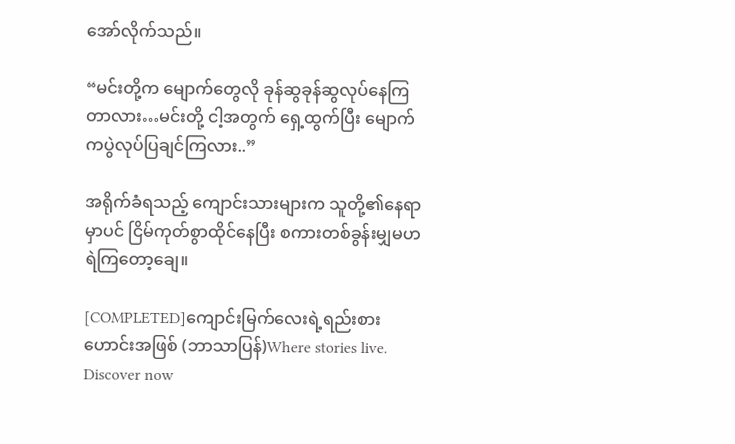အော်လိုက်သည်။

“မင်းတို့က မျောက်တွေလို ခုန်ဆွခုန်ဆွလုပ်နေကြတာလား…မင်းတို့ ငါ့အတွက် ရှေ့ထွက်ပြီး မျောက်ကပွဲလုပ်ပြချင်ကြလား..”

အရိုက်ခံရသည့် ကျောင်းသားများက သူတို့၏နေရာမှာပင် ငြိမ်ကုတ်စွာထိုင်နေပြီး စကားတစ်ခွန်းမျှမဟရဲကြတော့ချေ။

[COMPLETED]ကျောင်းမြက်လေးရဲ့ရည်းစားဟောင်းအဖြစ် (ဘာသာပြန်)Where stories live. Discover now